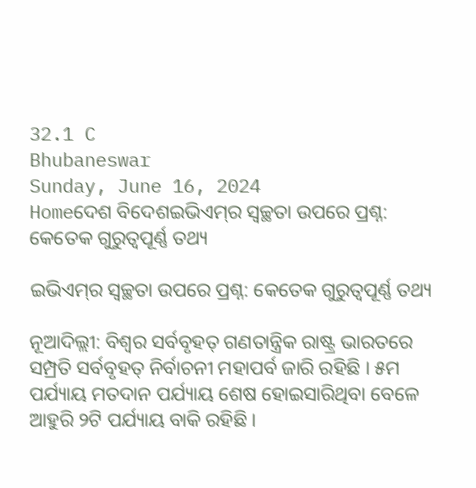32.1 C
Bhubaneswar
Sunday, June 16, 2024
Homeଦେଶ ବିଦେଶଇଭିଏମ୍‌ର ସ୍ୱଚ୍ଛତା ଉପରେ ପ୍ରଶ୍ନ: କେତେକ ଗୁରୁତ୍ୱପୂର୍ଣ୍ଣ ତଥ୍ୟ

ଇଭିଏମ୍‌ର ସ୍ୱଚ୍ଛତା ଉପରେ ପ୍ରଶ୍ନ: କେତେକ ଗୁରୁତ୍ୱପୂର୍ଣ୍ଣ ତଥ୍ୟ

ନୂଆଦିଲ୍ଲୀ: ବିଶ୍ୱର ସର୍ବବୃହତ୍ ଗଣତାନ୍ତ୍ରିକ ରାଷ୍ଟ୍ର ଭାରତରେ ସମ୍ପ୍ରତି ସର୍ବବୃହତ୍ ନିର୍ବାଚନୀ ମହାପର୍ବ ଜାରି ରହିଛି । ୫ମ ପର୍ଯ୍ୟାୟ ମତଦାନ ପର୍ଯ୍ୟାୟ ଶେଷ ହୋଇସାରିଥିବା ବେଳେ ଆହୁରି ୨ଟି ପର୍ଯ୍ୟାୟ ବାକି ରହିଛି ।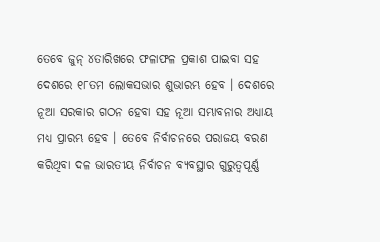ତେବେ ଜୁନ୍ ୪ତାରିଖରେ ଫଳାଫଳ ପ୍ରକାଶ ପାଇବା ସହ ଦେଶରେ ୧୮ତମ ଲୋକସଭାର ଶୁଭାରମ୍ଭ ହେବ । ଦେଶରେ ନୂଆ ସରକାର ଗଠନ ହେବା ସହ ନୂଆ ସମ୍ଭାବନାର ଅଧ୍ୟାୟ ମଧ୍ୟ ପ୍ରାରମ୍ଭ ହେବ । ତେବେ ନିର୍ବାଚନରେ ପରାଜୟ ବରଣ କରିଥିବା ଦଳ ଭାରତୀୟ ନିର୍ବାଚନ ବ୍ୟବସ୍ଥାର ଗୁରୁତ୍ୱପୂର୍ଣ୍ଣ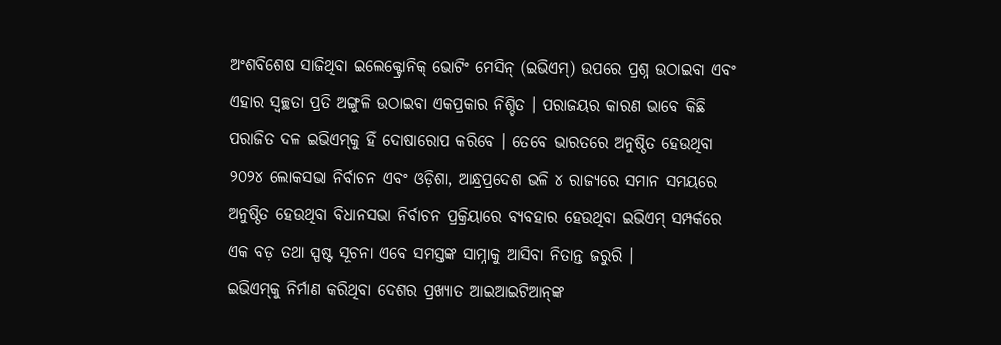ଅଂଶବିଶେଷ ସାଜିଥିବା ଇଲେକ୍ଟ୍ରୋନିକ୍ ଭୋଟିଂ ମେସିନ୍ (ଇଭିଏମ୍‌) ଉପରେ ପ୍ରଶ୍ନ ଉଠାଇବା ଏବଂ ଏହାର ସ୍ୱଚ୍ଛତା ପ୍ରତି ଅଙ୍ଗୁଳି ଉଠାଇବା ଏକପ୍ରକାର ନିଶ୍ଚିତ । ପରାଜୟର କାରଣ ଭାବେ କିଛି ପରାଜିତ ଦଳ ଇଭିଏମ୍‌କୁ ହିଁ ଦୋଷାରୋପ କରିବେ । ତେବେ ଭାରତରେ ଅନୁଷ୍ଠିତ ହେଉଥିବା ୨୦୨୪ ଲୋକସଭା ନିର୍ବାଚନ ଏବଂ ଓଡ଼ିଶା, ଆନ୍ଧ୍ରପ୍ରଦେଶ ଭଳି ୪ ରାଜ୍ୟରେ ସମାନ ସମୟରେ ଅନୁଷ୍ଠିତ ହେଉଥିବା ବିଧାନସଭା ନିର୍ବାଚନ ପ୍ରକ୍ରିୟାରେ ବ୍ୟବହାର ହେଉଥିବା ଇଭିଏମ୍ ସମ୍ପର୍କରେ ଏକ ବଡ଼ ତଥା ସ୍ପଷ୍ଟ ସୂଚନା ଏବେ ସମସ୍ତଙ୍କ ସାମ୍ନାକୁ ଆସିବା ନିତାନ୍ତ ଜରୁରି ।
ଇଭିଏମ୍‌କୁ ନିର୍ମାଣ କରିଥିବା ଦେଶର ପ୍ରଖ୍ୟାତ ଆଇଆଇଟିଆନ୍‌ଙ୍କ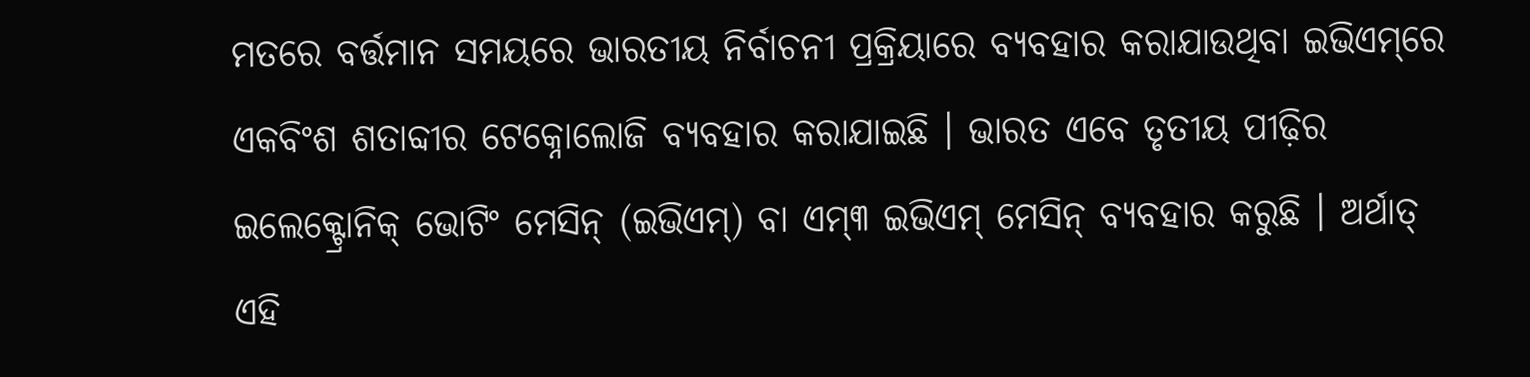ମତରେ ବର୍ତ୍ତମାନ ସମୟରେ ଭାରତୀୟ ନିର୍ବାଚନୀ ପ୍ରକ୍ରିୟାରେ ବ୍ୟବହାର କରାଯାଉଥିବା ଇଭିଏମ୍‌ରେ ଏକବିଂଶ ଶତାବ୍ଦୀର ଟେକ୍ନୋଲୋଜି ବ୍ୟବହାର କରାଯାଇଛି । ଭାରତ ଏବେ ତୃତୀୟ ପୀଢ଼ିର ଇଲେକ୍ଟ୍ରୋନିକ୍ ଭୋଟିଂ ମେସିନ୍ (ଇଭିଏମ୍‌) ବା ଏମ୍‌୩ ଇଭିଏମ୍ ମେସିନ୍ ବ୍ୟବହାର କରୁଛି । ଅର୍ଥାତ୍ ଏହି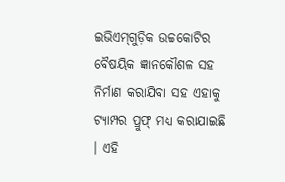ଇଭିଏମ୍‌ଗୁଡ଼ିକ ଉଚ୍ଚକୋଟିର ବୈଷୟିକ ଜ୍ଞାନକୌଶଳ ସହ ନିର୍ମାଣ କରାଯିବା ସହ ଏହାକୁ ଟ୍ୟାମ୍ପର ପ୍ରୁଫ୍ ମଧ୍ୟ କରାଯାଇଛି । ଏହି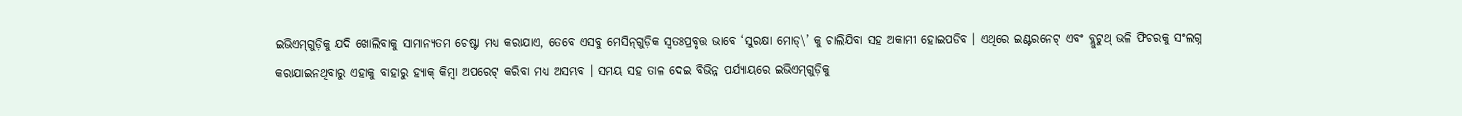ଇଭିଏମ୍‌ଗୁଡ଼ିକୁ ଯଦି ଖୋଲିବାକୁ ସାମାନ୍ୟତମ ଚେଷ୍ଟା ମଧ୍ୟ କରାଯାଏ, ତେବେ ଏସବୁ ମେସିନ୍‌ଗୁଡ଼ିକ ସ୍ୱତଃପ୍ରବୃତ୍ତ ଭାବେ ‘ସୁରକ୍ଷା ମୋଡ୍‌\’ କୁ ଚାଲିଯିବା ସହ ଅକାମୀ ହୋଇପଡିବ । ଏଥିରେ ଇଣ୍ଟରନେଟ୍ ଏବଂ ବ୍ଲୁଟୁଥ୍ ଭଳି ଫିଚରକୁ ସଂଲଗ୍ନ କରାଯାଇନଥିବାରୁ ଏହାକୁ ବାହାରୁ ହ୍ୟାକ୍ କିମ୍ବା ଅପରେଟ୍ କରିବା ମଧ୍ୟ ଅସମ୍ଭବ । ସମୟ ସହ ତାଳ ଦେଇ ବିଭିନ୍ନ ପର୍ଯ୍ୟାୟରେ ଇଭିଏମ୍‌ଗୁଡ଼ିକୁ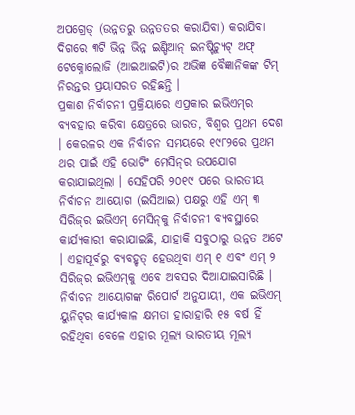ଅପଗ୍ରେଡ୍ (ଉନ୍ନତରୁ ଉନ୍ନତତର କରାଯିବା) କରାଯିବା ଦିଗରେ ୩ଟି ଭିନ୍ନ ଭିନ୍ନ ଇଣ୍ଡିଆନ୍ ଇନଷ୍ଟିଚ୍ୟୁଟ୍ ଅଫ୍ ଟେକ୍ନୋଲୋଜି (ଆଇଆଇଟି)ର ଅଭିଜ୍ଞ ବୈଜ୍ଞାନିକଙ୍କ ଟିମ୍ ନିରନ୍ତର ପ୍ରୟାସରତ ରହିଛନ୍ତି ।
ପ୍ରକାଶ ନିର୍ବାଚନୀ ପ୍ରକ୍ରିୟାରେ ଏପ୍ରକାର ଇଭିଏମ୍‌ର ବ୍ୟବହାର କରିବା କ୍ଷେତ୍ରରେ ଭାରତ, ବିଶ୍ୱର ପ୍ରଥମ ଦେଶ । କେରଳର ଏକ ନିର୍ବାଚନ ସମୟରେ ୧୯୮୨ରେ ପ୍ରଥମ ଥର ପାଇଁ ଏହି ଭୋଟିଂ ମେସିନ୍‌ର ଉପଯୋଗ କରାଯାଇଥିଲା । ସେହିପରି ୨୦୧୯ ପରେ ଭାରତୀୟ ନିର୍ବାଚନ ଆୟୋଗ (ଇସିଆଇ) ପକ୍ଷରୁ ଏହି ଏମ୍ ୩ ସିରିଜ୍‌ର ଇଭିଏମ୍ ମେସିନ୍‌କୁ ନିର୍ବାଚନୀ ବ୍ୟବସ୍ଥାରେ କାର୍ଯ୍ୟକାରୀ କରାଯାଇଛି, ଯାହାକି ସବୁଠାରୁ ଉନ୍ନତ ଅଟେ । ଏହାପୂର୍ବରୁ ବ୍ୟବହୃତ୍ ହେଉଥିବା ଏମ୍ ୧ ଏବଂ ଏମ୍ ୨ ସିରିଜ୍‌ର ଇଭିଏମ୍‌କୁ ଏବେ ଅବସର ଦିଆଯାଇସାରିଛି । ନିର୍ବାଚନ ଆୟୋଗଙ୍କ ରିପୋର୍ଟ ଅନୁଯାୟୀ, ଏକ ଇଭିଏମ୍ ୟୁନିଟ୍‌ର କାର୍ଯ୍ୟକାଳ କ୍ଷମତା ହାରାହାରି ୧୫ ବର୍ଷ ହିଁ ରହିଥିବା ବେଳେ ଏହାର ମୂଲ୍ୟ ଭାରତୀୟ ମୂଲ୍ୟ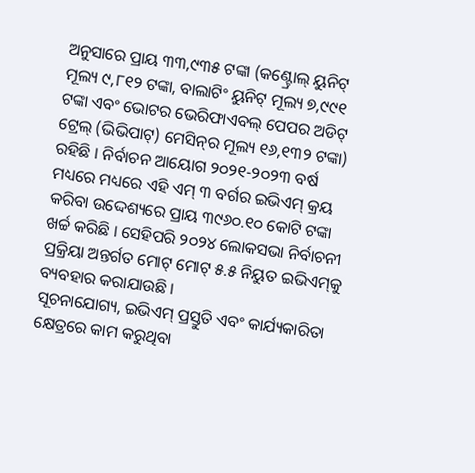ଅନୁସାରେ ପ୍ରାୟ ୩୩,୯୩୫ ଟଙ୍କା (କଣ୍ଟ୍ରୋଲ୍ ୟୁନିଟ୍ ମୂଲ୍ୟ ୯,୮୧୨ ଟଙ୍କା, ବାଲାଟିଂ ୟୁନିଟ୍ ମୂଲ୍ୟ ୭,୯୯୧ ଟଙ୍କା ଏବଂ ଭୋଟର ଭେରିଫାଏବଲ୍ ପେପର ଅଡିଟ୍ ଟ୍ରେଲ୍ (ଭିଭିପାଟ୍‌) ମେସିନ୍‌ର ମୂଲ୍ୟ ୧୬,୧୩୨ ଟଙ୍କା) ରହିଛି । ନିର୍ବାଚନ ଆୟୋଗ ୨୦୨୧-୨୦୨୩ ବର୍ଷ ମଧ୍ୟରେ ମଧ୍ୟରେ ଏହି ଏମ୍ ୩ ବର୍ଗର ଇଭିଏମ୍ କ୍ରୟ କରିବା ଉଦ୍ଦେଶ୍ୟରେ ପ୍ରାୟ ୩୯୬୦.୧୦ କୋଟି ଟଙ୍କା ଖର୍ଚ୍ଚ କରିଛି । ସେହିପରି ୨୦୨୪ ଲୋକସଭା ନିର୍ବାଚନୀ ପ୍ରକ୍ରିୟା ଅନ୍ତର୍ଗତ ମୋଟ୍ ମୋଟ୍ ୫.୫ ନିୟୁତ ଇଭିଏମ୍‌କୁ ବ୍ୟବହାର କରାଯାଉଛି ।
ସୂଚନାଯୋଗ୍ୟ, ଇଭିଏମ୍ ପ୍ରସ୍ତୁତି ଏବଂ କାର୍ଯ୍ୟକାରିତା କ୍ଷେତ୍ରରେ କାମ କରୁଥିବା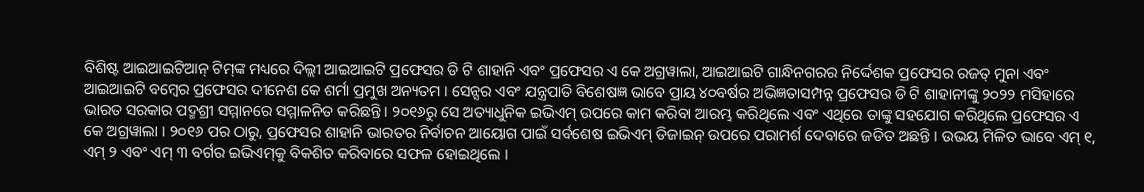ବିଶିଷ୍ଟ ଆଇଆଇଟିଆନ୍ ଟିମ୍‌ଙ୍କ ମଧ୍ୟରେ ଦିଲ୍ଲୀ ଆଇଆଇଟି ପ୍ରଫେସର ଡି ଟି ଶାହାନି ଏବଂ ପ୍ରଫେସର ଏ କେ ଅଗ୍ରୱାଲା, ଆଇଆଇଟି ଗାନ୍ଧିନଗରର ନିର୍ଦ୍ଦେଶକ ପ୍ରଫେସର ରଜତ୍ ମୁନା ଏବଂ ଆଇଆଇଟି ବମ୍ବେର ପ୍ରଫେସର ଦୀନେଶ କେ ଶର୍ମା ପ୍ରମୁଖ ଅନ୍ୟତମ । ସେନ୍ସର ଏବଂ ଯନ୍ତ୍ରପାତି ବିଶେଷଜ୍ଞ ଭାବେ ପ୍ରାୟ ୪୦ବର୍ଷର ଅଭିଜ୍ଞତାସମ୍ପନ୍ନ ପ୍ରଫେସର ଡି ଟି ଶାହାନୀଙ୍କୁ ୨୦୨୨ ମସିହାରେ ଭାରତ ସରକାର ପଦ୍ମଶ୍ରୀ ସମ୍ମାନରେ ସମ୍ମାଳନିତ କରିଛନ୍ତି । ୨୦୧୬ରୁ ସେ ଅତ୍ୟାଧୁନିକ ଇଭିଏମ୍ ଉପରେ କାମ କରିବା ଆରମ୍ଭ କରିଥିଲେ ଏବଂ ଏଥିରେ ତାଙ୍କୁ ସହଯୋଗ କରିଥିଲେ ପ୍ରଫେସର ଏ କେ ଅଗ୍ରୱାଲା । ୨୦୧୬ ପର ଠାରୁ, ପ୍ରଫେସର ଶାହାନି ଭାରତର ନିର୍ବାଚନ ଆୟୋଗ ପାଇଁ ସର୍ବଶେଷ ଇଭିଏମ୍ ଡିଜାଇନ୍ ଉପରେ ପରାମର୍ଶ ଦେବାରେ ଜଡିତ ଅଛନ୍ତି । ଉଭୟ ମିଳିତ ଭାବେ ଏମ୍ ୧, ଏମ୍ ୨ ଏବଂ ଏମ୍ ୩ ବର୍ଗର ଇଭିଏମ୍‌କୁ ବିକଶିତ କରିବାରେ ସଫଳ ହୋଇଥିଲେ ।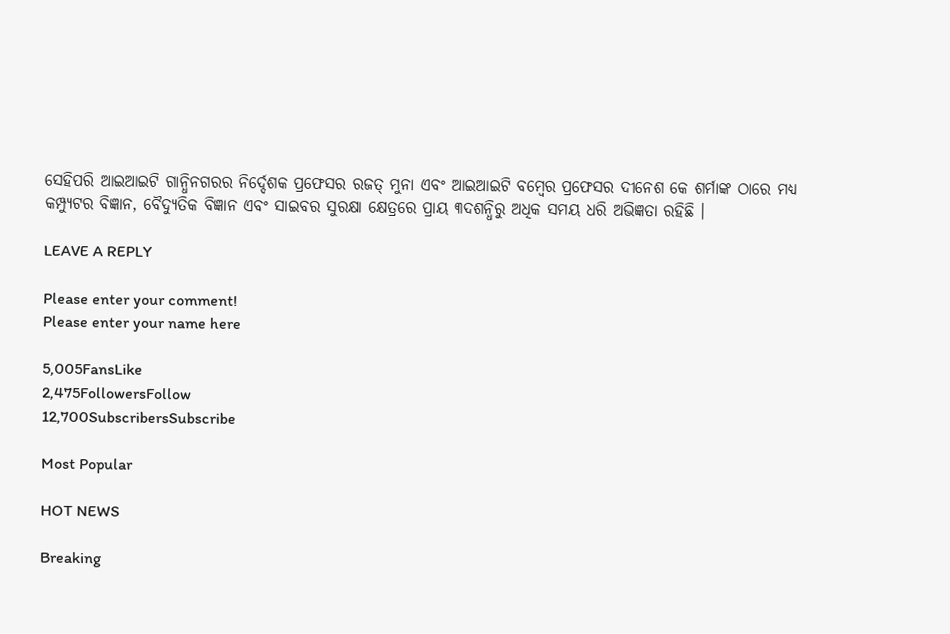ସେହିପରି ଆଇଆଇଟି ଗାନ୍ଧିନଗରର ନିର୍ଦ୍ଦେଶକ ପ୍ରଫେସର ରଜତ୍ ମୁନା ଏବଂ ଆଇଆଇଟି ବମ୍ବେର ପ୍ରଫେସର ଦୀନେଶ କେ ଶର୍ମାଙ୍କ ଠାରେ ମଧ୍ୟ କମ୍ପ୍ୟୁଟର ବିଜ୍ଞାନ, ବୈଦ୍ୟୁତିକ ବିଜ୍ଞାନ ଏବଂ ସାଇବର ସୁରକ୍ଷା କ୍ଷେତ୍ରରେ ପ୍ରାୟ ୩ଦଶନ୍ଧିରୁ ଅଧିକ ସମୟ ଧରି ଅଭିଜ୍ଞତା ରହିଛି ।

LEAVE A REPLY

Please enter your comment!
Please enter your name here

5,005FansLike
2,475FollowersFollow
12,700SubscribersSubscribe

Most Popular

HOT NEWS

Breaking